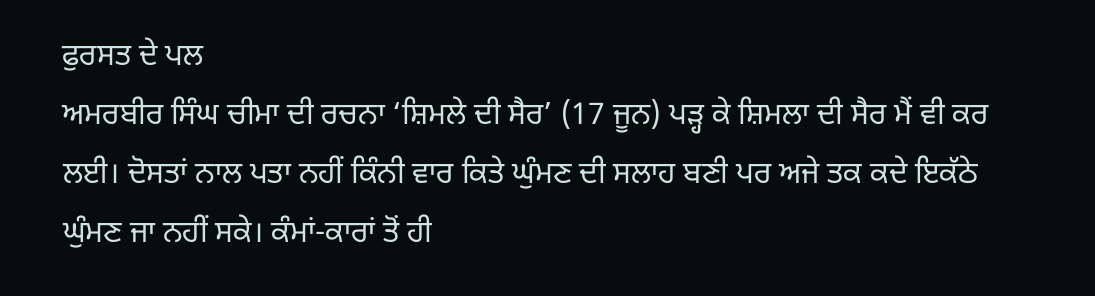ਫੁਰਸਤ ਦੇ ਪਲ
ਅਮਰਬੀਰ ਸਿੰਘ ਚੀਮਾ ਦੀ ਰਚਨਾ ‘ਸ਼ਿਮਲੇ ਦੀ ਸੈਰ’ (17 ਜੂਨ) ਪੜ੍ਹ ਕੇ ਸ਼ਿਮਲਾ ਦੀ ਸੈਰ ਮੈਂ ਵੀ ਕਰ ਲਈ। ਦੋਸਤਾਂ ਨਾਲ ਪਤਾ ਨਹੀਂ ਕਿੰਨੀ ਵਾਰ ਕਿਤੇ ਘੁੰਮਣ ਦੀ ਸਲਾਹ ਬਣੀ ਪਰ ਅਜੇ ਤਕ ਕਦੇ ਇਕੱਠੇ ਘੁੰਮਣ ਜਾ ਨਹੀਂ ਸਕੇ। ਕੰਮਾਂ-ਕਾਰਾਂ ਤੋਂ ਹੀ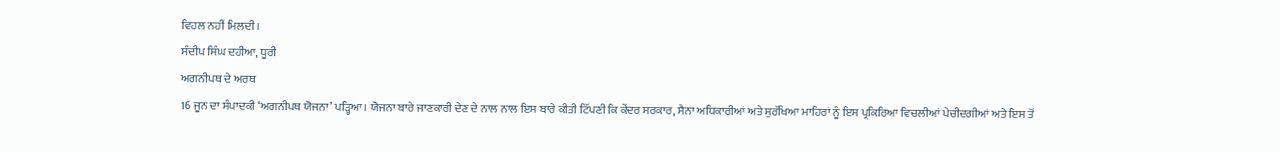ਵਿਹਲ ਨਹੀਂ ਮਿਲਦੀ।
ਸੰਦੀਪ ਸਿੰਘ ਦਹੀਆ, ਧੂਰੀ
ਅਗਨੀਪਥ ਦੇ ਅਰਥ
16 ਜੂਨ ਦਾ ਸੰਪਾਦਕੀ ‘ਅਗਨੀਪਥ ਯੋਜਨਾ’ ਪੜ੍ਹਿਆ। ਯੋਜਨਾ ਬਾਰੇ ਜਾਣਕਾਰੀ ਦੇਣ ਦੇ ਨਾਲ ਨਾਲ ਇਸ ਬਾਰੇ ਕੀਤੀ ਟਿੱਪਣੀ ਕਿ ਕੇਂਦਰ ਸਰਕਾਰ, ਸੈਨਾ ਅਧਿਕਾਰੀਆਂ ਅਤੇ ਸੁਰੱਖਿਆ ਮਾਹਿਰਾਂ ਨੂੰ ਇਸ ਪ੍ਰਕਿਰਿਆ ਵਿਚਲੀਆਂ ਪੇਚੀਦਗੀਆਂ ਅਤੇ ਇਸ ਤੋਂ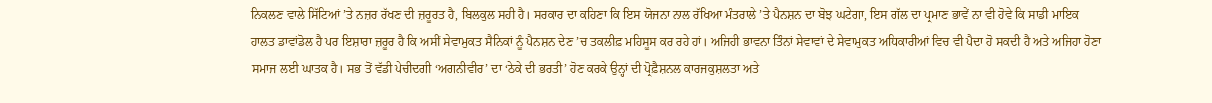ਨਿਕਲਣ ਵਾਲੇ ਸਿੱਟਿਆਂ ’ਤੇ ਨਜ਼ਰ ਰੱਖਣ ਦੀ ਜ਼ਰੂਰਤ ਹੈ, ਬਿਲਕੁਲ ਸਹੀ ਹੈ। ਸਰਕਾਰ ਦਾ ਕਹਿਣਾ ਕਿ ਇਸ ਯੋਜਨਾ ਨਾਲ ਰੱਖਿਆ ਮੰਤਰਾਲੇ ’ਤੇ ਪੈਨਸ਼ਨ ਦਾ ਬੋਝ ਘਟੇਗਾ, ਇਸ ਗੱਲ ਦਾ ਪ੍ਰਮਾਣ ਭਾਵੇਂ ਨਾ ਵੀ ਹੋਵੇ ਕਿ ਸਾਡੀ ਮਾਇਕ ਹਾਲਤ ਡਾਵਾਂਡੋਲ ਹੈ ਪਰ ਇਸ਼ਾਰਾ ਜ਼ਰੂਰ ਹੈ ਕਿ ਅਸੀਂ ਸੇਵਾਮੁਕਤ ਸੈਨਿਕਾਂ ਨੂੰ ਪੈਨਸ਼ਨ ਦੇਣ ’ਚ ਤਕਲੀਫ਼ ਮਹਿਸੂਸ ਕਰ ਰਹੇ ਹਾਂ। ਅਜਿਹੀ ਭਾਵਨਾ ਤਿੰਨਾਂ ਸੇਵਾਵਾਂ ਦੇ ਸੇਵਾਮੁਕਤ ਅਧਿਕਾਰੀਆਂ ਵਿਚ ਵੀ ਪੈਦਾ ਹੋ ਸਕਦੀ ਹੈ ਅਤੇ ਅਜਿਹਾ ਹੋਣਾ ਸਮਾਜ ਲਈ ਘਾਤਕ ਹੈ। ਸਭ ਤੋਂ ਵੱਡੀ ਪੇਚੀਦਗੀ ‘ਅਗਨੀਵੀਰ’ ਦਾ ‘ਠੇਕੇ ਦੀ ਭਰਤੀ’ ਹੋਣ ਕਰਕੇ ਉਨ੍ਹਾਂ ਦੀ ਪ੍ਰੋਫ਼ੈਸ਼ਨਲ ਕਾਰਜਕੁਸ਼ਲਤਾ ਅਤੇ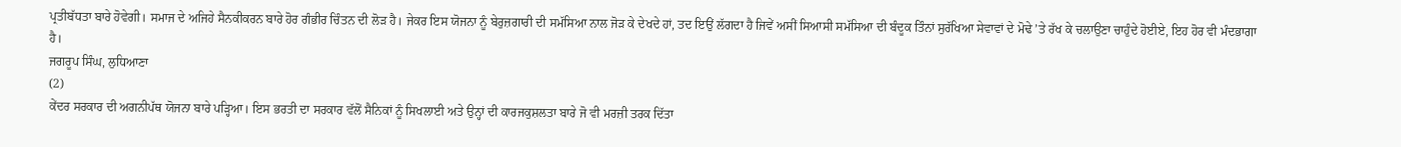ਪ੍ਰਤੀਬੱਧਤਾ ਬਾਰੇ ਹੋਵੇਗੀ। ਸਮਾਜ ਦੇ ਅਜਿਹੇ ਸੈਨਕੀਕਰਨ ਬਾਰੇ ਹੋਰ ਗੰਭੀਰ ਚਿੰਤਨ ਦੀ ਲੋੜ ਹੈ। ਜੇਕਰ ਇਸ ਯੋਜਨਾ ਨੂੰ ਬੇਰੁਜ਼ਗਾਰੀ ਦੀ ਸਮੱਸਿਆ ਨਾਲ ਜੋੜ ਕੇ ਦੇਖਦੇ ਹਾਂ, ਤਦ ਇਉਂ ਲੱਗਦਾ ਹੈ ਜਿਵੇਂ ਅਸੀਂ ਸਿਆਸੀ ਸਮੱਸਿਆ ਦੀ ਬੰਦੂਕ ਤਿੰਨਾਂ ਸੁਰੱਖਿਆ ਸੇਵਾਵਾਂ ਦੇ ਮੋਢੇ ’ਤੇ ਰੱਖ ਕੇ ਚਲਾਉਣਾ ਚਾਹੁੰਦੇ ਹੋਈਏ, ਇਹ ਹੋਰ ਵੀ ਮੰਦਭਾਗਾ ਹੈ।
ਜਗਰੂਪ ਸਿੰਘ, ਲੁਧਿਆਣਾ
(2)
ਕੇਂਦਰ ਸਰਕਾਰ ਦੀ ਅਗਨੀਪੱਥ ਯੋਜਨਾ ਬਾਰੇ ਪੜ੍ਹਿਆ। ਇਸ ਭਰਤੀ ਦਾ ਸਰਕਾਰ ਵੱਲੋਂ ਸੈਨਿਕਾਂ ਨੂੰ ਸਿਖਲਾਈ ਅਤੇ ਉਨ੍ਹਾਂ ਦੀ ਕਾਰਜਕੁਸ਼ਲਤਾ ਬਾਰੇ ਜੋ ਵੀ ਮਰਜ਼ੀ ਤਰਕ ਦਿੱਤਾ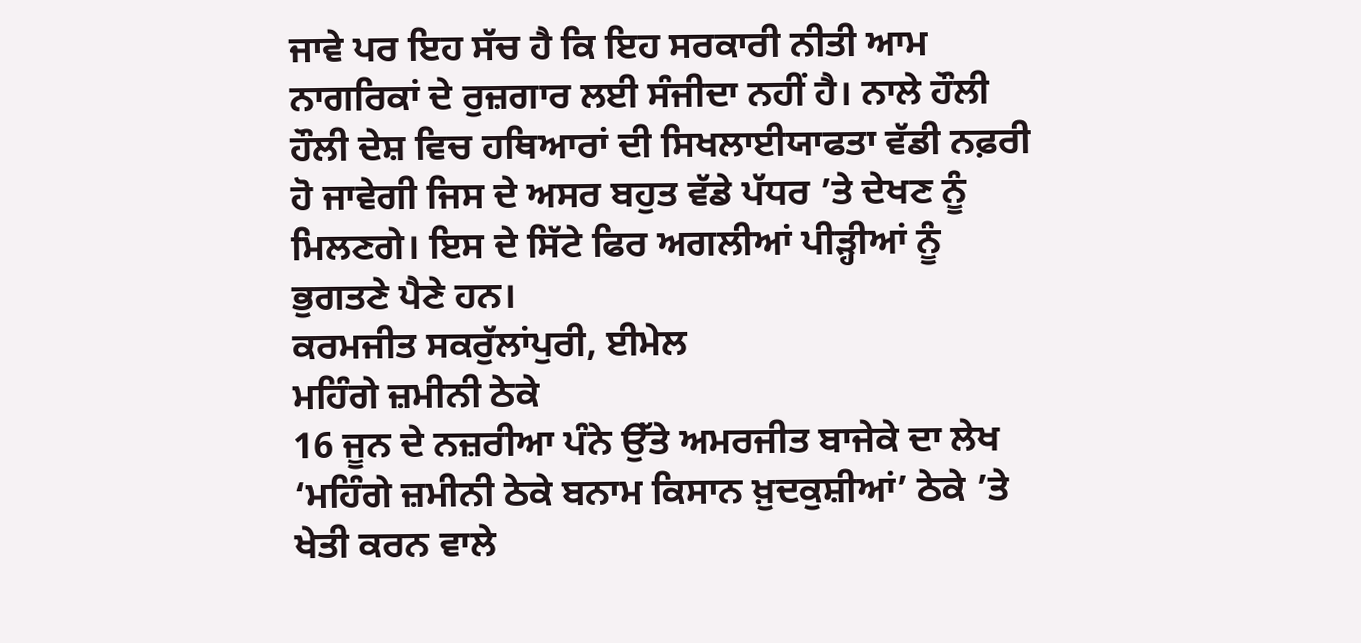ਜਾਵੇ ਪਰ ਇਹ ਸੱਚ ਹੈ ਕਿ ਇਹ ਸਰਕਾਰੀ ਨੀਤੀ ਆਮ ਨਾਗਰਿਕਾਂ ਦੇ ਰੁਜ਼ਗਾਰ ਲਈ ਸੰਜੀਦਾ ਨਹੀਂ ਹੈ। ਨਾਲੇ ਹੌਲੀ ਹੌਲੀ ਦੇਸ਼ ਵਿਚ ਹਥਿਆਰਾਂ ਦੀ ਸਿਖਲਾਈਯਾਫਤਾ ਵੱਡੀ ਨਫ਼ਰੀ ਹੋ ਜਾਵੇਗੀ ਜਿਸ ਦੇ ਅਸਰ ਬਹੁਤ ਵੱਡੇ ਪੱਧਰ ’ਤੇ ਦੇਖਣ ਨੂੰ ਮਿਲਣਗੇ। ਇਸ ਦੇ ਸਿੱਟੇ ਫਿਰ ਅਗਲੀਆਂ ਪੀੜ੍ਹੀਆਂ ਨੂੰ ਭੁਗਤਣੇ ਪੈਣੇ ਹਨ।
ਕਰਮਜੀਤ ਸਕਰੁੱਲਾਂਪੁਰੀ, ਈਮੇਲ
ਮਹਿੰਗੇ ਜ਼ਮੀਨੀ ਠੇਕੇ
16 ਜੂਨ ਦੇ ਨਜ਼ਰੀਆ ਪੰਨੇ ਉੱਤੇ ਅਮਰਜੀਤ ਬਾਜੇਕੇ ਦਾ ਲੇਖ ‘ਮਹਿੰਗੇ ਜ਼ਮੀਨੀ ਠੇਕੇ ਬਨਾਮ ਕਿਸਾਨ ਖ਼ੁਦਕੁਸ਼ੀਆਂ’ ਠੇਕੇ ’ਤੇ ਖੇਤੀ ਕਰਨ ਵਾਲੇ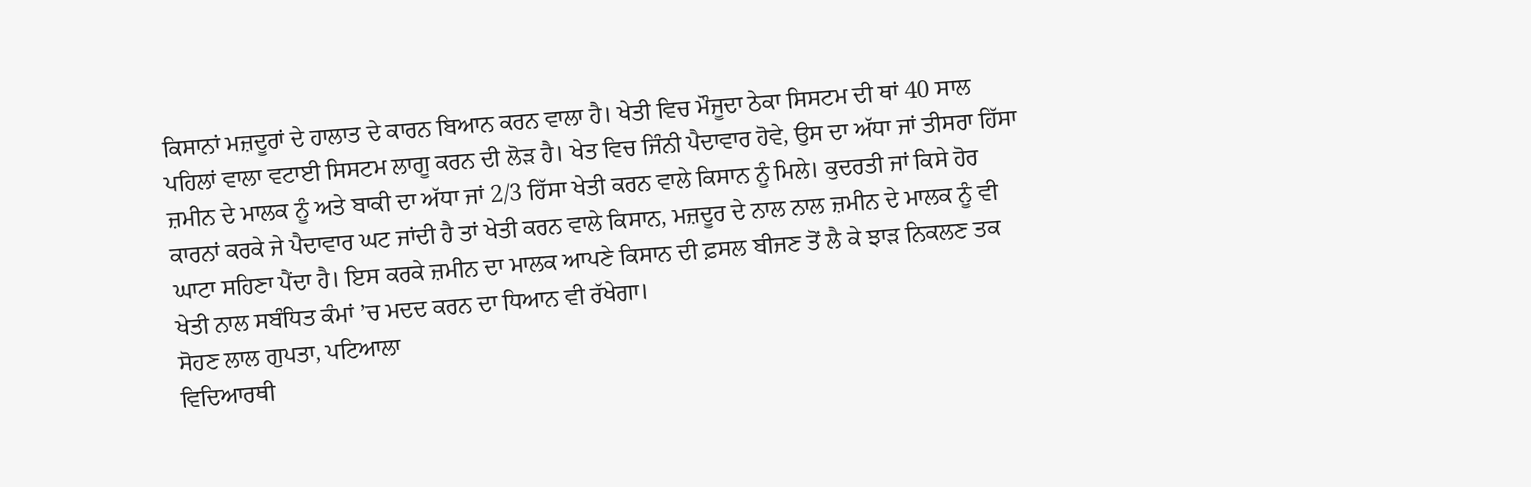ਕਿਸਾਨਾਂ ਮਜ਼ਦੂਰਾਂ ਦੇ ਹਾਲਾਤ ਦੇ ਕਾਰਨ ਬਿਆਨ ਕਰਨ ਵਾਲਾ ਹੈ। ਖੇਤੀ ਵਿਚ ਮੌਜੂਦਾ ਠੇਕਾ ਸਿਸਟਮ ਦੀ ਥਾਂ 40 ਸਾਲ ਪਹਿਲਾਂ ਵਾਲਾ ਵਟਾਈ ਸਿਸਟਮ ਲਾਗੂ ਕਰਨ ਦੀ ਲੋੜ ਹੈ। ਖੇਤ ਵਿਚ ਜਿੰਨੀ ਪੈਦਾਵਾਰ ਹੋਵੇ, ਉਸ ਦਾ ਅੱਧਾ ਜਾਂ ਤੀਸਰਾ ਹਿੱਸਾ ਜ਼ਮੀਨ ਦੇ ਮਾਲਕ ਨੂੰ ਅਤੇ ਬਾਕੀ ਦਾ ਅੱਧਾ ਜਾਂ 2/3 ਹਿੱਸਾ ਖੇਤੀ ਕਰਨ ਵਾਲੇ ਕਿਸਾਨ ਨੂੰ ਮਿਲੇ। ਕੁਦਰਤੀ ਜਾਂ ਕਿਸੇ ਹੋਰ ਕਾਰਨਾਂ ਕਰਕੇ ਜੇ ਪੈਦਾਵਾਰ ਘਟ ਜਾਂਦੀ ਹੈ ਤਾਂ ਖੇਤੀ ਕਰਨ ਵਾਲੇ ਕਿਸਾਨ, ਮਜ਼ਦੂਰ ਦੇ ਨਾਲ ਨਾਲ ਜ਼ਮੀਨ ਦੇ ਮਾਲਕ ਨੂੰ ਵੀ ਘਾਟਾ ਸਹਿਣਾ ਪੈਂਦਾ ਹੈ। ਇਸ ਕਰਕੇ ਜ਼ਮੀਨ ਦਾ ਮਾਲਕ ਆਪਣੇ ਕਿਸਾਨ ਦੀ ਫ਼ਸਲ ਬੀਜਣ ਤੋਂ ਲੈ ਕੇ ਝਾੜ ਨਿਕਲਣ ਤਕ ਖੇਤੀ ਨਾਲ ਸਬੰਧਿਤ ਕੰਮਾਂ ’ਚ ਮਦਦ ਕਰਨ ਦਾ ਧਿਆਨ ਵੀ ਰੱਖੇਗਾ।
ਸੋਹਣ ਲਾਲ ਗੁਪਤਾ, ਪਟਿਆਲਾ
ਵਿਦਿਆਰਥੀ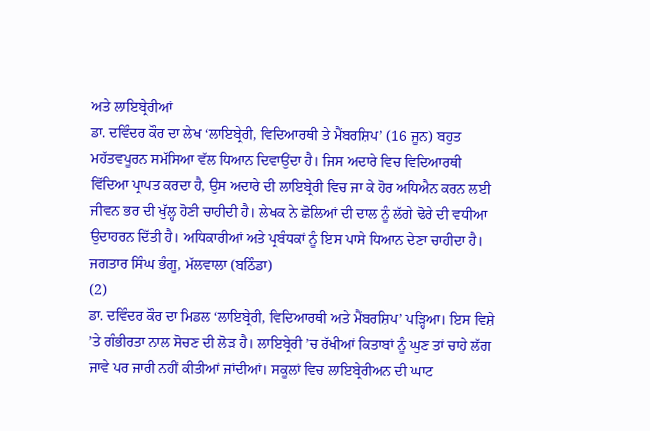ਅਤੇ ਲਾਇਬ੍ਰੇਰੀਆਂ
ਡਾ. ਦਵਿੰਦਰ ਕੌਰ ਦਾ ਲੇਖ ‘ਲਾਇਬ੍ਰੇਰੀ, ਵਿਦਿਆਰਥੀ ਤੇ ਮੈਂਬਰਸ਼ਿਪ’ (16 ਜੂਨ) ਬਹੁਤ ਮਹੱਤਵਪੂਰਨ ਸਮੱਸਿਆ ਵੱਲ ਧਿਆਨ ਦਿਵਾਉਂਦਾ ਹੈ। ਜਿਸ ਅਦਾਰੇ ਵਿਚ ਵਿਦਿਆਰਥੀ ਵਿੱਦਿਆ ਪ੍ਰਾਪਤ ਕਰਦਾ ਹੈ, ਉਸ ਅਦਾਰੇ ਦੀ ਲਾਇਬ੍ਰੇਰੀ ਵਿਚ ਜਾ ਕੇ ਹੋਰ ਅਧਿਐਨ ਕਰਨ ਲਈ ਜੀਵਨ ਭਰ ਦੀ ਖੁੱਲ੍ਹ ਹੋਣੀ ਚਾਹੀਦੀ ਹੈ। ਲੇਖਕ ਨੇ ਛੋਲਿਆਂ ਦੀ ਦਾਲ ਨੂੰ ਲੱਗੇ ਢੋਰੇ ਦੀ ਵਧੀਆ ਉਦਾਹਰਨ ਦਿੱਤੀ ਹੈ। ਅਧਿਕਾਰੀਆਂ ਅਤੇ ਪ੍ਰਬੰਧਕਾਂ ਨੂੰ ਇਸ ਪਾਸੇ ਧਿਆਨ ਦੇਣਾ ਚਾਹੀਦਾ ਹੈ।
ਜਗਤਾਰ ਸਿੰਘ ਭੰਗੂ, ਮੱਲਵਾਲਾ (ਬਠਿੰਡਾ)
(2)
ਡਾ. ਦਵਿੰਦਰ ਕੌਰ ਦਾ ਮਿਡਲ ‘ਲਾਇਬ੍ਰੇਰੀ, ਵਿਦਿਆਰਥੀ ਅਤੇ ਮੈਂਬਰਸ਼ਿਪ’ ਪੜ੍ਹਿਆ। ਇਸ ਵਿਸ਼ੇ ’ਤੇ ਗੰਭੀਰਤਾ ਨਾਲ ਸੋਚਣ ਦੀ ਲੋੜ ਹੈ। ਲਾਇਬ੍ਰੇਰੀ ’ਚ ਰੱਖੀਆਂ ਕਿਤਾਬਾਂ ਨੂੰ ਘੁਣ ਤਾਂ ਚਾਹੇ ਲੱਗ ਜਾਵੇ ਪਰ ਜਾਰੀ ਨਹੀਂ ਕੀਤੀਆਂ ਜਾਂਦੀਆਂ। ਸਕੂਲਾਂ ਵਿਚ ਲਾਇਬ੍ਰੇਰੀਅਨ ਦੀ ਘਾਟ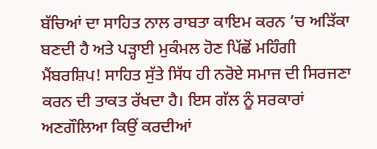ਬੱਚਿਆਂ ਦਾ ਸਾਹਿਤ ਨਾਲ ਰਾਬਤਾ ਕਾਇਮ ਕਰਨ ’ਚ ਅੜਿੱਕਾ ਬਣਦੀ ਹੈ ਅਤੇ ਪੜ੍ਹਾਈ ਮੁਕੰਮਲ ਹੋਣ ਪਿੱਛੋਂ ਮਹਿੰਗੀ ਮੈਂਬਰਸ਼ਿਪ! ਸਾਹਿਤ ਸੁੱਤੇ ਸਿੱਧ ਹੀ ਨਰੋਏ ਸਮਾਜ ਦੀ ਸਿਰਜਣਾ ਕਰਨ ਦੀ ਤਾਕਤ ਰੱਖਦਾ ਹੈ। ਇਸ ਗੱਲ ਨੂੰ ਸਰਕਾਰਾਂ ਅਣਗੌਲਿਆ ਕਿਉਂ ਕਰਦੀਆਂ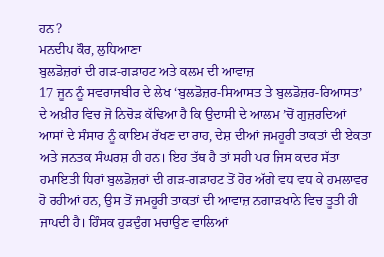ਹਨ?
ਮਨਦੀਪ ਕੌਰ, ਲੁਧਿਆਣਾ
ਬੁਲਡੋਜ਼ਰਾਂ ਦੀ ਗੜ-ਗੜਾਹਟ ਅਤੇ ਕਲਮ ਦੀ ਆਵਾਜ਼
17 ਜੂਨ ਨੂੰ ਸਵਰਾਜਬੀਰ ਦੇ ਲੇਖ ‘ਬੁਲਡੋਜ਼ਰ-ਸਿਆਸਤ ਤੇ ਬੁਲਡੋਜ਼ਰ-ਰਿਆਸਤ’ ਦੇ ਅਖ਼ੀਰ ਵਿਚ ਜੋ ਨਿਚੋੜ ਕੱਢਿਆ ਹੈ ਕਿ ਉਦਾਸੀ ਦੇ ਆਲਮ ’ਚੋਂ ਗੁਜ਼ਰਦਿਆਂ ਆਸਾਂ ਦੇ ਸੰਸਾਰ ਨੂੰ ਕਾਇਮ ਰੱਖਣ ਦਾ ਰਾਹ, ਦੇਸ਼ ਦੀਆਂ ਜਮਹੂਰੀ ਤਾਕਤਾਂ ਦੀ ਏਕਤਾ ਅਤੇ ਜਨਤਕ ਸੰਘਰਸ਼ ਹੀ ਹਨ। ਇਹ ਤੱਥ ਹੈ ਤਾਂ ਸਹੀ ਪਰ ਜਿਸ ਕਦਰ ਸੱਤਾ ਹਮਾਇਤੀ ਧਿਰਾਂ ਬੁਲਡੋਜ਼ਰਾਂ ਦੀ ਗੜ-ਗੜਾਹਟ ਤੋਂ ਹੋਰ ਅੱਗੇ ਵਧ ਵਧ ਕੇ ਹਮਲਾਵਰ ਹੋ ਰਹੀਆਂ ਹਨ, ਉਸ ਤੋਂ ਜਮਹੂਰੀ ਤਾਕਤਾਂ ਦੀ ਆਵਾਜ਼ ਨਗਾੜਖਾਨੇ ਵਿਚ ਤੂਤੀ ਹੀ ਜਾਪਦੀ ਹੈ। ਹਿੰਸਕ ਹੁੜਦੁੰਗ ਮਚਾਉਣ ਵਾਲਿਆਂ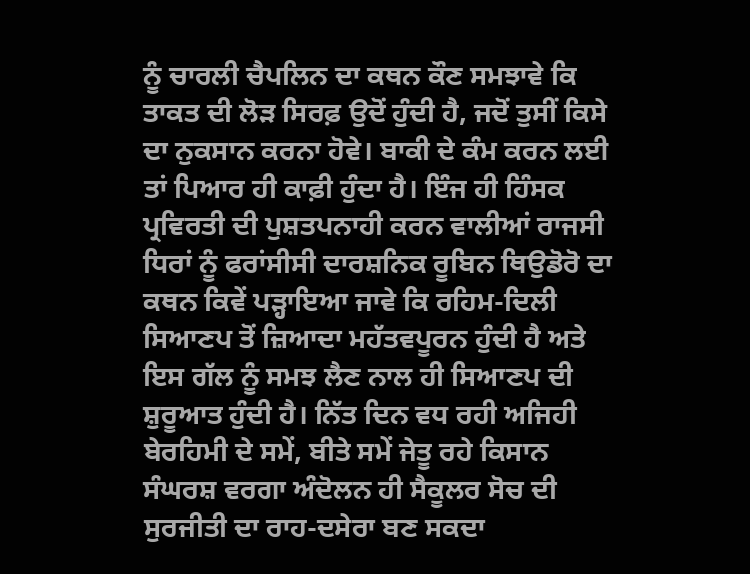ਨੂੰ ਚਾਰਲੀ ਚੈਪਲਿਨ ਦਾ ਕਥਨ ਕੌਣ ਸਮਝਾਵੇ ਕਿ ਤਾਕਤ ਦੀ ਲੋੜ ਸਿਰਫ਼ ਉਦੋਂ ਹੁੰਦੀ ਹੈ, ਜਦੋਂ ਤੁਸੀਂ ਕਿਸੇ ਦਾ ਨੁਕਸਾਨ ਕਰਨਾ ਹੋਵੇ। ਬਾਕੀ ਦੇ ਕੰਮ ਕਰਨ ਲਈ ਤਾਂ ਪਿਆਰ ਹੀ ਕਾਫ਼ੀ ਹੁੰਦਾ ਹੈ। ਇੰਜ ਹੀ ਹਿੰਸਕ ਪ੍ਰਵਿਰਤੀ ਦੀ ਪੁਸ਼ਤਪਨਾਹੀ ਕਰਨ ਵਾਲੀਆਂ ਰਾਜਸੀ ਧਿਰਾਂ ਨੂੰ ਫਰਾਂਸੀਸੀ ਦਾਰਸ਼ਨਿਕ ਰੂਬਿਨ ਥਿਉਡੋਰੋ ਦਾ ਕਥਨ ਕਿਵੇਂ ਪੜ੍ਹਾਇਆ ਜਾਵੇ ਕਿ ਰਹਿਮ-ਦਿਲੀ ਸਿਆਣਪ ਤੋਂ ਜ਼ਿਆਦਾ ਮਹੱਤਵਪੂਰਨ ਹੁੰਦੀ ਹੈ ਅਤੇ ਇਸ ਗੱਲ ਨੂੰ ਸਮਝ ਲੈਣ ਨਾਲ ਹੀ ਸਿਆਣਪ ਦੀ ਸ਼ੁਰੂਆਤ ਹੁੰਦੀ ਹੈ। ਨਿੱਤ ਦਿਨ ਵਧ ਰਹੀ ਅਜਿਹੀ ਬੇਰਹਿਮੀ ਦੇ ਸਮੇਂ, ਬੀਤੇ ਸਮੇਂ ਜੇਤੂ ਰਹੇ ਕਿਸਾਨ ਸੰਘਰਸ਼ ਵਰਗਾ ਅੰਦੋਲਨ ਹੀ ਸੈਕੂਲਰ ਸੋਚ ਦੀ ਸੁਰਜੀਤੀ ਦਾ ਰਾਹ-ਦਸੇਰਾ ਬਣ ਸਕਦਾ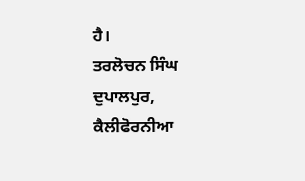ਹੈ।
ਤਰਲੋਚਨ ਸਿੰਘ ਦੁਪਾਲਪੁਰ, ਕੈਲੀਫੋਰਨੀਆ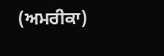(ਅਮਰੀਕਾ)